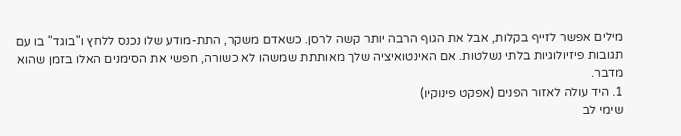מילים אפשר לזייף בקלות, אבל את הגוף הרבה יותר קשה לרסן. כשאדם משקר, התת-מודע שלו נכנס ללחץ ו"בוגד" בו עם תגובות פיזיולוגיות בלתי נשלטות. אם האינטואיציה שלך מאותתת שמשהו לא כשורה, חפשי את הסימנים האלו בזמן שהוא מדבר.
1. היד עולה לאזור הפנים (אפקט פינוקיו)
שימי לב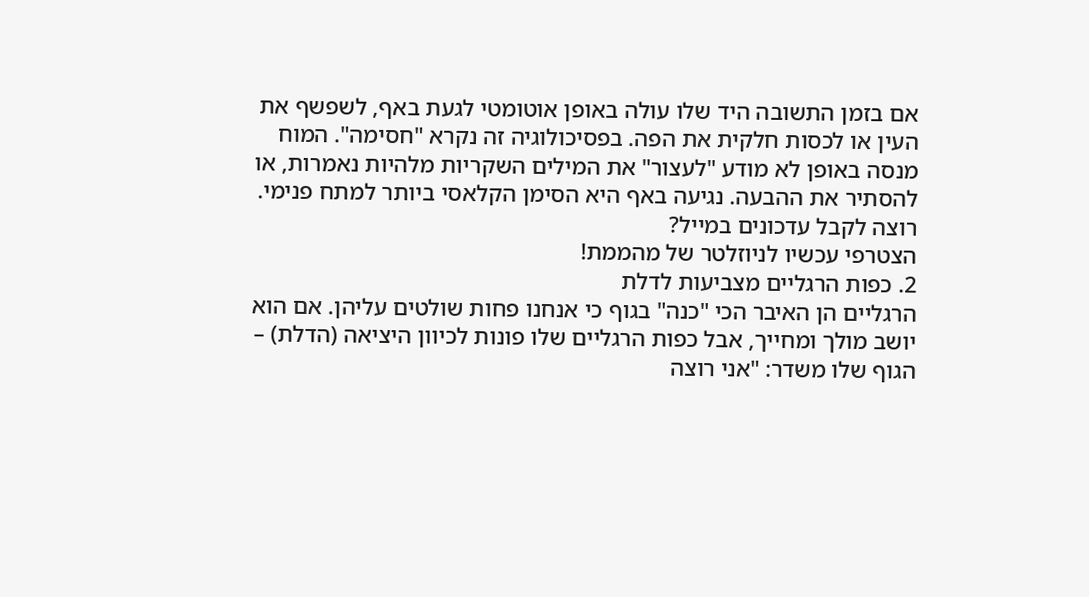אם בזמן התשובה היד שלו עולה באופן אוטומטי לגעת באף, לשפשף את העין או לכסות חלקית את הפה. בפסיכולוגיה זה נקרא "חסימה". המוח מנסה באופן לא מודע "לעצור" את המילים השקריות מלהיות נאמרות, או להסתיר את ההבעה. נגיעה באף היא הסימן הקלאסי ביותר למתח פנימי.
רוצה לקבל עדכונים במייל?
הצטרפי עכשיו לניוזלטר של מהממת!
2. כפות הרגליים מצביעות לדלת
הרגליים הן האיבר הכי "כנה" בגוף כי אנחנו פחות שולטים עליהן. אם הוא יושב מולך ומחייך, אבל כפות הרגליים שלו פונות לכיוון היציאה (הדלת) – הגוף שלו משדר: "אני רוצה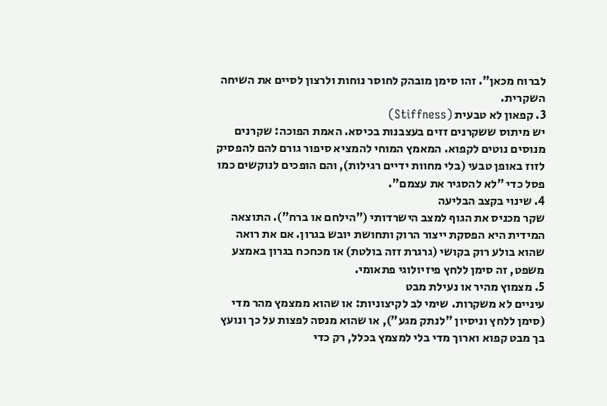לברוח מכאן". זהו סימן מובהק לחוסר נוחות ולרצון לסיים את השיחה השקרית.
3. קפאון לא טבעית (Stiffness)
יש מיתוס ששקרנים זזים בעצבנות בכיסא. האמת הפוכה: שקרנים מנוסים נוטים לקפוא. המאמץ המוחי להמציא סיפור גורם להם להפסיק לזוז באופן טבעי (בלי מחוות ידיים רגילות), והם הופכים לנוקשים כמו פסל כדי "לא להסגיר את עצמם".
4. שינוי בקצב הבליעה
שקר מכניס את הגוף למצב הישרדותי ("הילחם או ברח"). התוצאה המידית היא הפסקת ייצור הרוק ותחושת יובש בגרון. אם את רואה שהוא בולע רוק בקושי (גרגרת זזה בולטת) או מכחכח בגרון באמצע משפט, זה סימן ללחץ פיזיולוגי פתאומי.
5. מצמוץ מהיר או נעילת מבט
עיניים לא משקרות. שימי לב לקיצוניות: או שהוא ממצמץ מהר מדי (סימן ללחץ וניסיון "לנתק מגע"), או שהוא מנסה לפצות על כך ונועץ בך מבט קפוא וארוך מדי בלי למצמץ בכלל, רק כדי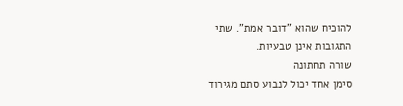להוכיח שהוא "דובר אמת". שתי התגובות אינן טבעיות.
שורה תחתונה
סימן אחד יכול לנבוע סתם מגירוד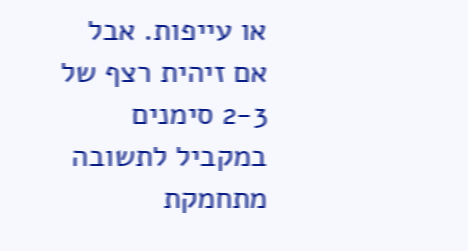או עייפות. אבל אם זיהית רצף של 2-3 סימנים במקביל לתשובה מתחמקת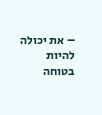– את יכולה להיות בטוחה